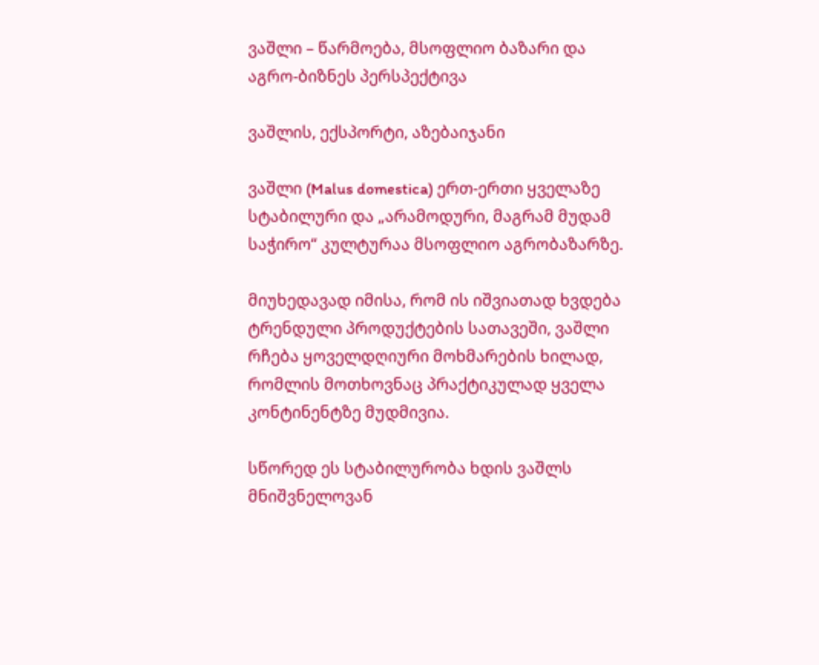ვაშლი – წარმოება, მსოფლიო ბაზარი და აგრო-ბიზნეს პერსპექტივა

ვაშლის, ექსპორტი, აზებაიჯანი

ვაშლი (Malus domestica) ერთ-ერთი ყველაზე სტაბილური და „არამოდური, მაგრამ მუდამ საჭირო“ კულტურაა მსოფლიო აგრობაზარზე.

მიუხედავად იმისა, რომ ის იშვიათად ხვდება ტრენდული პროდუქტების სათავეში, ვაშლი რჩება ყოველდღიური მოხმარების ხილად, რომლის მოთხოვნაც პრაქტიკულად ყველა კონტინენტზე მუდმივია.

სწორედ ეს სტაბილურობა ხდის ვაშლს მნიშვნელოვან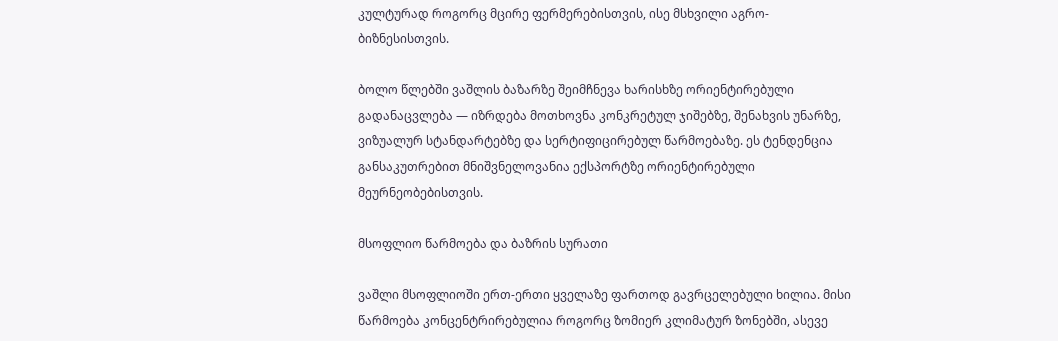კულტურად როგორც მცირე ფერმერებისთვის, ისე მსხვილი აგრო-ბიზნესისთვის.

ბოლო წლებში ვაშლის ბაზარზე შეიმჩნევა ხარისხზე ორიენტირებული გადანაცვლება — იზრდება მოთხოვნა კონკრეტულ ჯიშებზე, შენახვის უნარზე, ვიზუალურ სტანდარტებზე და სერტიფიცირებულ წარმოებაზე. ეს ტენდენცია განსაკუთრებით მნიშვნელოვანია ექსპორტზე ორიენტირებული მეურნეობებისთვის.

მსოფლიო წარმოება და ბაზრის სურათი

ვაშლი მსოფლიოში ერთ-ერთი ყველაზე ფართოდ გავრცელებული ხილია. მისი წარმოება კონცენტრირებულია როგორც ზომიერ კლიმატურ ზონებში, ასევე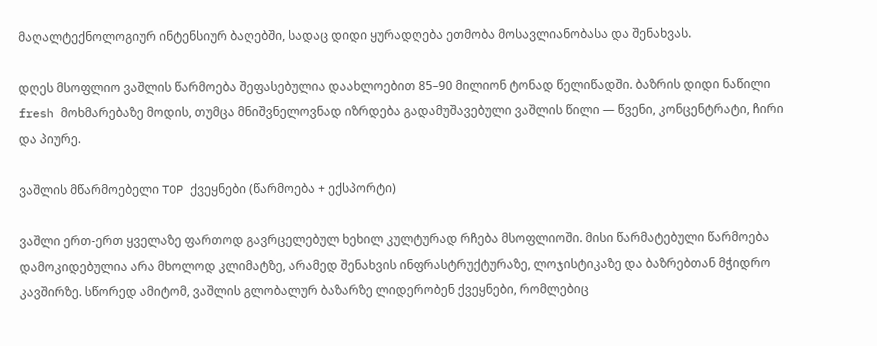მაღალტექნოლოგიურ ინტენსიურ ბაღებში, სადაც დიდი ყურადღება ეთმობა მოსავლიანობასა და შენახვას.

დღეს მსოფლიო ვაშლის წარმოება შეფასებულია დაახლოებით 85–90 მილიონ ტონად წელიწადში. ბაზრის დიდი ნაწილი fresh მოხმარებაზე მოდის, თუმცა მნიშვნელოვნად იზრდება გადამუშავებული ვაშლის წილი — წვენი, კონცენტრატი, ჩირი და პიურე.

ვაშლის მწარმოებელი TOP ქვეყნები (წარმოება + ექსპორტი)

ვაშლი ერთ-ერთ ყველაზე ფართოდ გავრცელებულ ხეხილ კულტურად რჩება მსოფლიოში. მისი წარმატებული წარმოება დამოკიდებულია არა მხოლოდ კლიმატზე, არამედ შენახვის ინფრასტრუქტურაზე, ლოჯისტიკაზე და ბაზრებთან მჭიდრო კავშირზე. სწორედ ამიტომ, ვაშლის გლობალურ ბაზარზე ლიდერობენ ქვეყნები, რომლებიც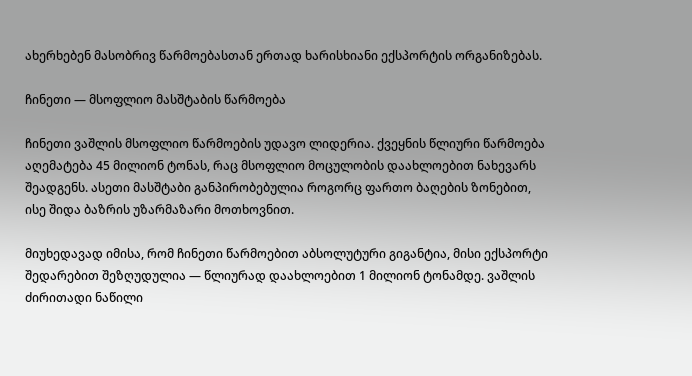ახერხებენ მასობრივ წარმოებასთან ერთად ხარისხიანი ექსპორტის ორგანიზებას.

ჩინეთი — მსოფლიო მასშტაბის წარმოება

ჩინეთი ვაშლის მსოფლიო წარმოების უდავო ლიდერია. ქვეყნის წლიური წარმოება აღემატება 45 მილიონ ტონას, რაც მსოფლიო მოცულობის დაახლოებით ნახევარს შეადგენს. ასეთი მასშტაბი განპირობებულია როგორც ფართო ბაღების ზონებით, ისე შიდა ბაზრის უზარმაზარი მოთხოვნით.

მიუხედავად იმისა, რომ ჩინეთი წარმოებით აბსოლუტური გიგანტია, მისი ექსპორტი შედარებით შეზღუდულია — წლიურად დაახლოებით 1 მილიონ ტონამდე. ვაშლის ძირითადი ნაწილი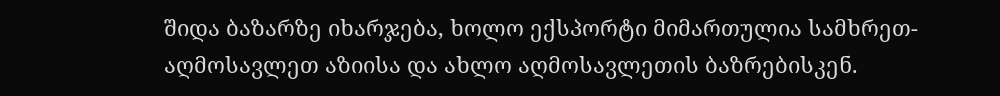შიდა ბაზარზე იხარჯება, ხოლო ექსპორტი მიმართულია სამხრეთ-აღმოსავლეთ აზიისა და ახლო აღმოსავლეთის ბაზრებისკენ.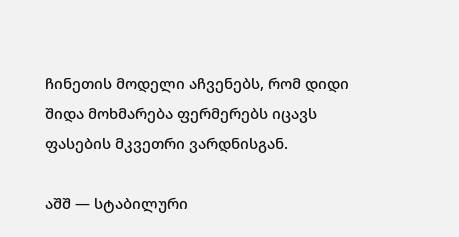ჩინეთის მოდელი აჩვენებს, რომ დიდი შიდა მოხმარება ფერმერებს იცავს ფასების მკვეთრი ვარდნისგან.

აშშ — სტაბილური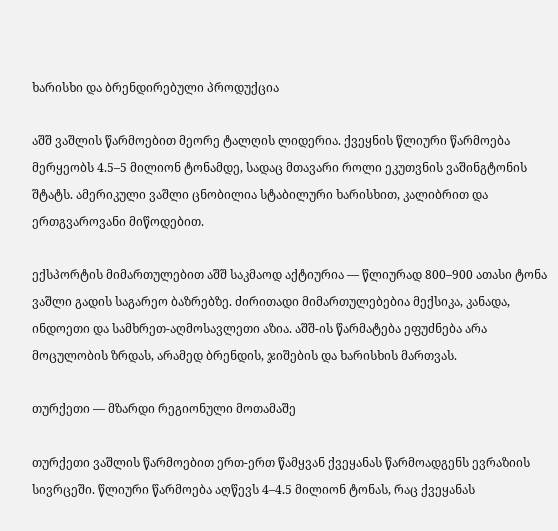ხარისხი და ბრენდირებული პროდუქცია

აშშ ვაშლის წარმოებით მეორე ტალღის ლიდერია. ქვეყნის წლიური წარმოება მერყეობს 4.5–5 მილიონ ტონამდე, სადაც მთავარი როლი ეკუთვნის ვაშინგტონის შტატს. ამერიკული ვაშლი ცნობილია სტაბილური ხარისხით, კალიბრით და ერთგვაროვანი მიწოდებით.

ექსპორტის მიმართულებით აშშ საკმაოდ აქტიურია — წლიურად 800–900 ათასი ტონა ვაშლი გადის საგარეო ბაზრებზე. ძირითადი მიმართულებებია მექსიკა, კანადა, ინდოეთი და სამხრეთ-აღმოსავლეთი აზია. აშშ-ის წარმატება ეფუძნება არა მოცულობის ზრდას, არამედ ბრენდის, ჯიშების და ხარისხის მართვას.

თურქეთი — მზარდი რეგიონული მოთამაშე

თურქეთი ვაშლის წარმოებით ერთ-ერთ წამყვან ქვეყანას წარმოადგენს ევრაზიის სივრცეში. წლიური წარმოება აღწევს 4–4.5 მილიონ ტონას, რაც ქვეყანას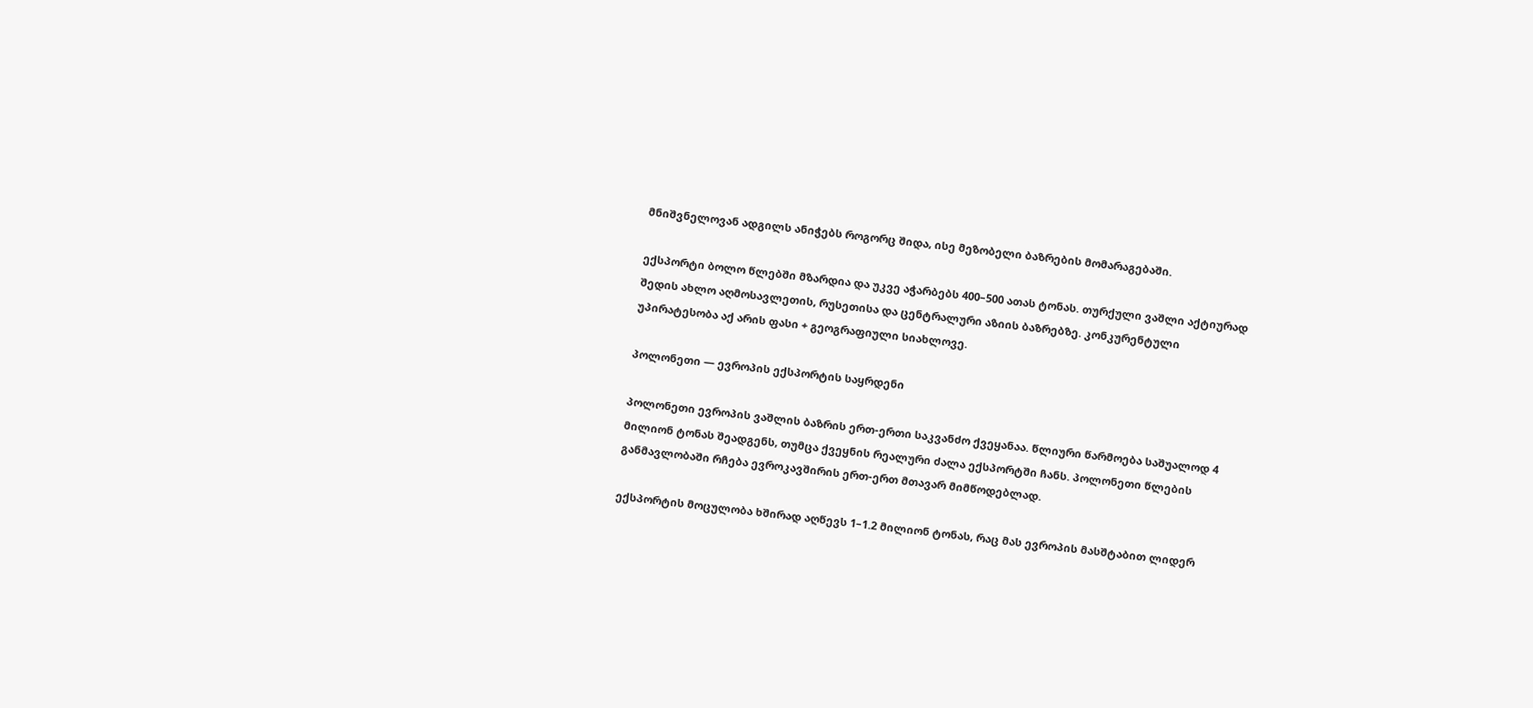მნიშვნელოვან ადგილს ანიჭებს როგორც შიდა, ისე მეზობელი ბაზრების მომარაგებაში.

ექსპორტი ბოლო წლებში მზარდია და უკვე აჭარბებს 400–500 ათას ტონას. თურქული ვაშლი აქტიურად შედის ახლო აღმოსავლეთის, რუსეთისა და ცენტრალური აზიის ბაზრებზე. კონკურენტული უპირატესობა აქ არის ფასი + გეოგრაფიული სიახლოვე.

პოლონეთი — ევროპის ექსპორტის საყრდენი

პოლონეთი ევროპის ვაშლის ბაზრის ერთ-ერთი საკვანძო ქვეყანაა. წლიური წარმოება საშუალოდ 4 მილიონ ტონას შეადგენს, თუმცა ქვეყნის რეალური ძალა ექსპორტში ჩანს. პოლონეთი წლების განმავლობაში რჩება ევროკავშირის ერთ-ერთ მთავარ მიმწოდებლად.

ექსპორტის მოცულობა ხშირად აღწევს 1–1.2 მილიონ ტონას, რაც მას ევროპის მასშტაბით ლიდერ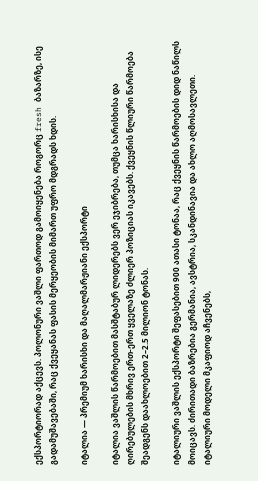ექსპორტიორად აქცევს. პოლონური ვაშლი ფართოდ გამოიყენება როგორც fresh ბაზარზე, ისე გადამუშავებაში, რაც ქვეყანას ფასის მერყეობის მიმართ უფრო მდგრადს ხდის.

იტალია — პრემიუმ ხარისხი და მაღალმარჟიანი ექსპორტი

იტალია ვაშლის წარმოებით მასშტაბურ ლიდერებს ვერ ეჯიბრება, თუმცა ხარისხისა და ღირებულების მხრივ ერთ-ერთ ყველაზე ძლიერ პოზიციას იკავებს. ქვეყნის წლიური წარმოება შეადგენს დაახლოებით 2–2.5 მილიონ ტონას.

იტალიური ვაშლის ექსპორტი შეფასებით 900 ათასი ტონაა, რაც ქვეყნის წარმოების დიდ ნაწილს მოიცავს. ძირითადი ბაზრებია გერმანია, ავსტრია, სკანდინავია და ახლო აღმოსავლეთი. იტალიური მოდელი მკაფიოდ აჩვენებს,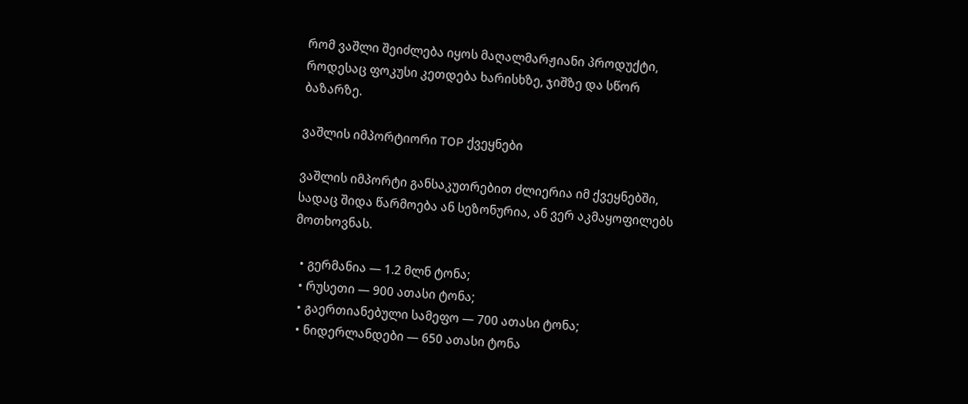რომ ვაშლი შეიძლება იყოს მაღალმარჟიანი პროდუქტი, როდესაც ფოკუსი კეთდება ხარისხზე, ჯიშზე და სწორ ბაზარზე.

ვაშლის იმპორტიორი TOP ქვეყნები

ვაშლის იმპორტი განსაკუთრებით ძლიერია იმ ქვეყნებში, სადაც შიდა წარმოება ან სეზონურია, ან ვერ აკმაყოფილებს მოთხოვნას.

  • გერმანია — 1.2 მლნ ტონა;
  • რუსეთი — 900 ათასი ტონა;
  • გაერთიანებული სამეფო — 700 ათასი ტონა;
  • ნიდერლანდები — 650 ათასი ტონა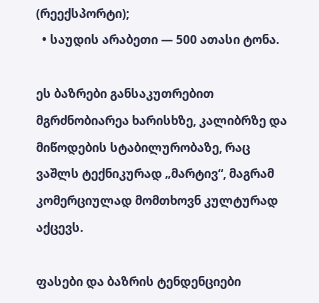(რეექსპორტი);
  • საუდის არაბეთი — 500 ათასი ტონა.

ეს ბაზრები განსაკუთრებით მგრძნობიარეა ხარისხზე, კალიბრზე და მიწოდების სტაბილურობაზე, რაც ვაშლს ტექნიკურად „მარტივ“, მაგრამ კომერციულად მომთხოვნ კულტურად აქცევს.

ფასები და ბაზრის ტენდენციები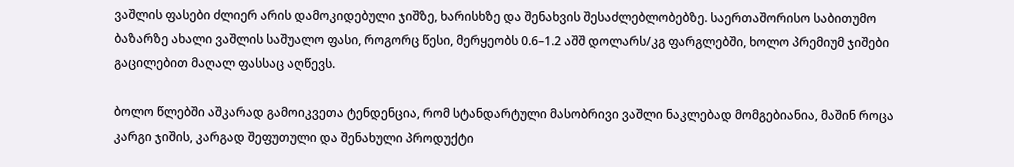ვაშლის ფასები ძლიერ არის დამოკიდებული ჯიშზე, ხარისხზე და შენახვის შესაძლებლობებზე. საერთაშორისო საბითუმო ბაზარზე ახალი ვაშლის საშუალო ფასი, როგორც წესი, მერყეობს 0.6–1.2 აშშ დოლარს/კგ ფარგლებში, ხოლო პრემიუმ ჯიშები გაცილებით მაღალ ფასსაც აღწევს.

ბოლო წლებში აშკარად გამოიკვეთა ტენდენცია, რომ სტანდარტული მასობრივი ვაშლი ნაკლებად მომგებიანია, მაშინ როცა კარგი ჯიშის, კარგად შეფუთული და შენახული პროდუქტი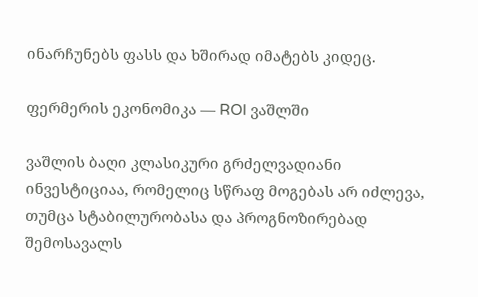ინარჩუნებს ფასს და ხშირად იმატებს კიდეც.

ფერმერის ეკონომიკა — ROI ვაშლში

ვაშლის ბაღი კლასიკური გრძელვადიანი ინვესტიციაა, რომელიც სწრაფ მოგებას არ იძლევა, თუმცა სტაბილურობასა და პროგნოზირებად შემოსავალს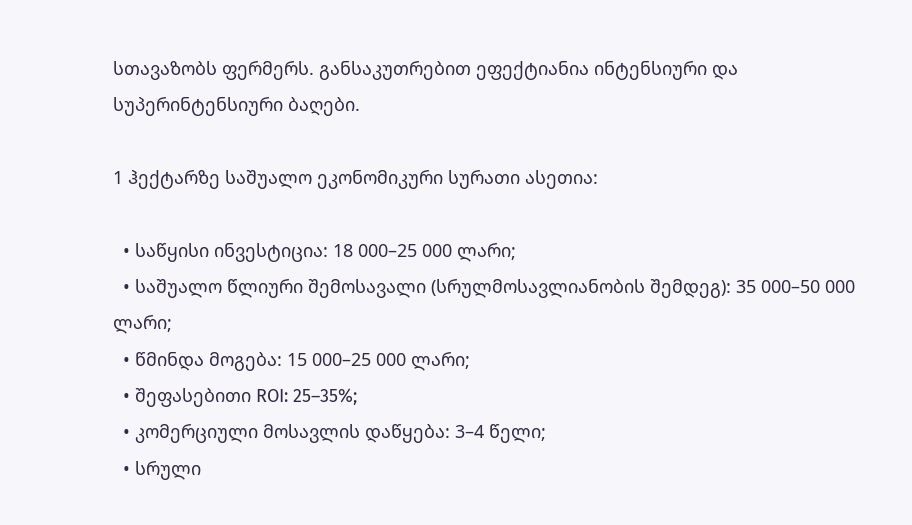სთავაზობს ფერმერს. განსაკუთრებით ეფექტიანია ინტენსიური და სუპერინტენსიური ბაღები.

1 ჰექტარზე საშუალო ეკონომიკური სურათი ასეთია:

  • საწყისი ინვესტიცია: 18 000–25 000 ლარი;
  • საშუალო წლიური შემოსავალი (სრულმოსავლიანობის შემდეგ): 35 000–50 000 ლარი;
  • წმინდა მოგება: 15 000–25 000 ლარი;
  • შეფასებითი ROI: 25–35%;
  • კომერციული მოსავლის დაწყება: 3–4 წელი;
  • სრული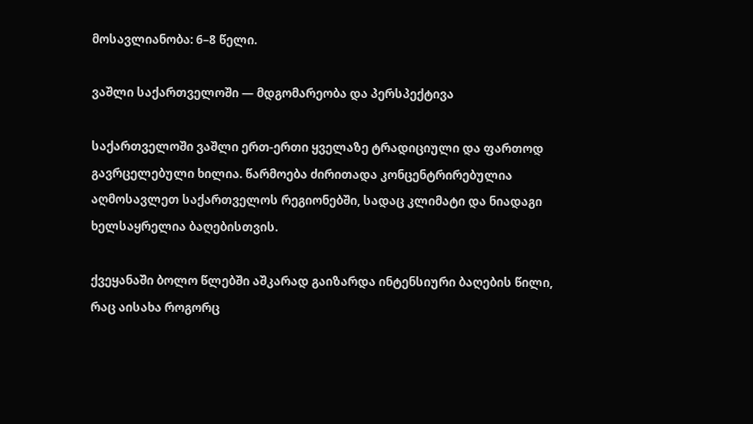მოსავლიანობა: 6–8 წელი.

ვაშლი საქართველოში — მდგომარეობა და პერსპექტივა

საქართველოში ვაშლი ერთ-ერთი ყველაზე ტრადიციული და ფართოდ გავრცელებული ხილია. წარმოება ძირითადა კონცენტრირებულია აღმოსავლეთ საქართველოს რეგიონებში, სადაც კლიმატი და ნიადაგი ხელსაყრელია ბაღებისთვის.

ქვეყანაში ბოლო წლებში აშკარად გაიზარდა ინტენსიური ბაღების წილი, რაც აისახა როგორც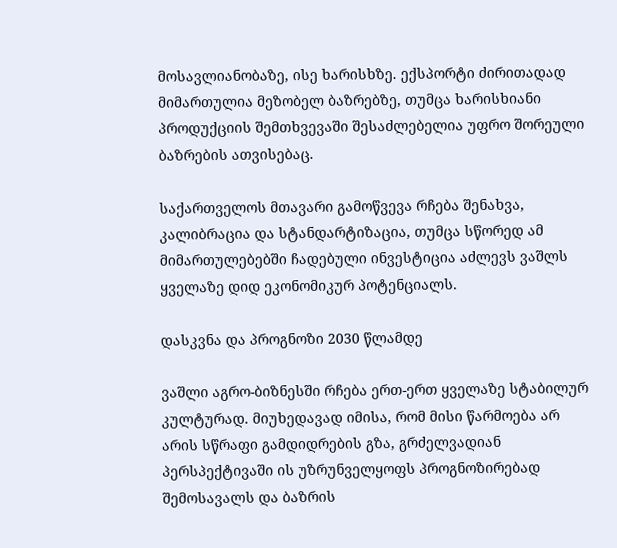მოსავლიანობაზე, ისე ხარისხზე. ექსპორტი ძირითადად მიმართულია მეზობელ ბაზრებზე, თუმცა ხარისხიანი პროდუქციის შემთხვევაში შესაძლებელია უფრო შორეული ბაზრების ათვისებაც.

საქართველოს მთავარი გამოწვევა რჩება შენახვა, კალიბრაცია და სტანდარტიზაცია, თუმცა სწორედ ამ მიმართულებებში ჩადებული ინვესტიცია აძლევს ვაშლს ყველაზე დიდ ეკონომიკურ პოტენციალს.

დასკვნა და პროგნოზი 2030 წლამდე

ვაშლი აგრო-ბიზნესში რჩება ერთ-ერთ ყველაზე სტაბილურ კულტურად. მიუხედავად იმისა, რომ მისი წარმოება არ არის სწრაფი გამდიდრების გზა, გრძელვადიან პერსპექტივაში ის უზრუნველყოფს პროგნოზირებად შემოსავალს და ბაზრის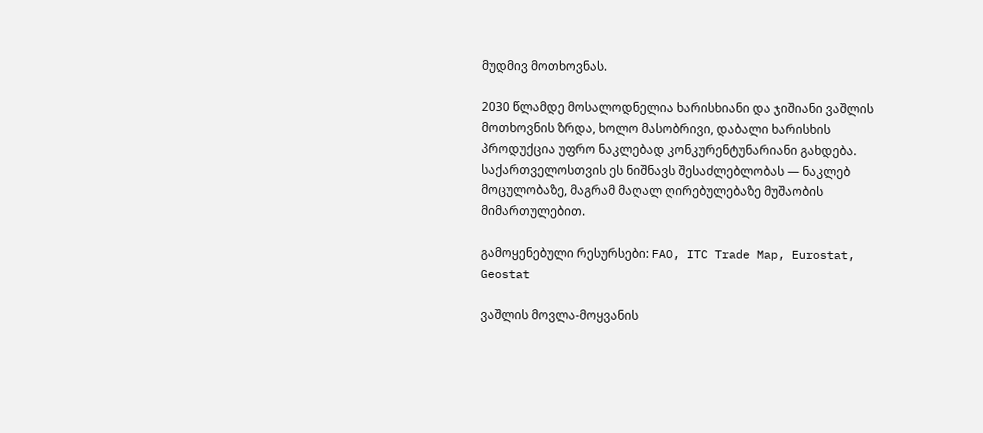მუდმივ მოთხოვნას.

2030 წლამდე მოსალოდნელია ხარისხიანი და ჯიშიანი ვაშლის მოთხოვნის ზრდა, ხოლო მასობრივი, დაბალი ხარისხის პროდუქცია უფრო ნაკლებად კონკურენტუნარიანი გახდება. საქართველოსთვის ეს ნიშნავს შესაძლებლობას — ნაკლებ მოცულობაზე, მაგრამ მაღალ ღირებულებაზე მუშაობის მიმართულებით.

გამოყენებული რესურსები: FAO, ITC Trade Map, Eurostat, Geostat

ვაშლის მოვლა-მოყვანის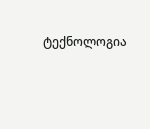ტექნოლოგია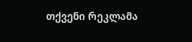თქვენი რეკლამა